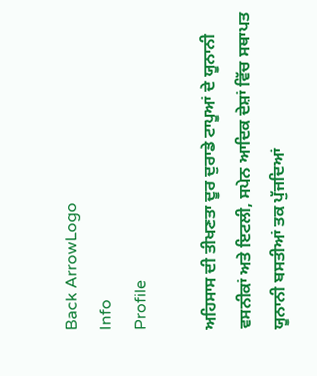Back ArrowLogo
Info
Profile

ਅਹਿਸਾਸ ਦੀ ਤੀਖਣਤਾ ਦੂਰ ਦੁਰਾਡੇ ਟਾਪੂਆਂ ਦੇ ਯੂਨਾਨੀ ਵਸਨੀਕਾਂ ਅਤੇ ਇਟਲੀ, ਸਪੇਨ ਆਦਿਕ ਦੇਸ਼ਾਂ ਵਿੱਚ ਸਥਾਪਤ ਯੂਨਾਨੀ ਬਸਤੀਆਂ ਤਕ ਪੁੱਜਦਿਆਂ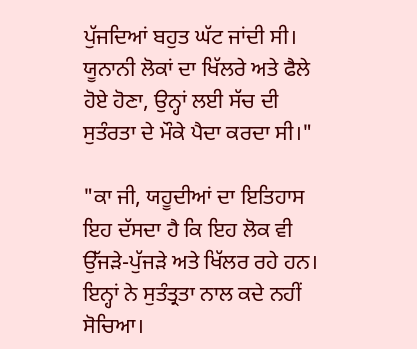ਪੁੱਜਦਿਆਂ ਬਹੁਤ ਘੱਟ ਜਾਂਦੀ ਸੀ। ਯੂਨਾਨੀ ਲੋਕਾਂ ਦਾ ਖਿੱਲਰੇ ਅਤੇ ਫੈਲੇ ਹੋਏ ਹੋਣਾ, ਉਨ੍ਹਾਂ ਲਈ ਸੱਚ ਦੀ ਸੁਤੰਰਤਾ ਦੇ ਮੌਕੇ ਪੈਦਾ ਕਰਦਾ ਸੀ।"

"ਕਾ ਜੀ, ਯਹੂਦੀਆਂ ਦਾ ਇਤਿਹਾਸ ਇਹ ਦੱਸਦਾ ਹੈ ਕਿ ਇਹ ਲੋਕ ਵੀ ਉੱਜੜੇ-ਪੁੱਜੜੇ ਅਤੇ ਖਿੱਲਰ ਰਹੇ ਹਨ। ਇਨ੍ਹਾਂ ਨੇ ਸੁਤੰਤ੍ਰਤਾ ਨਾਲ ਕਦੇ ਨਹੀਂ ਸੋਚਿਆ।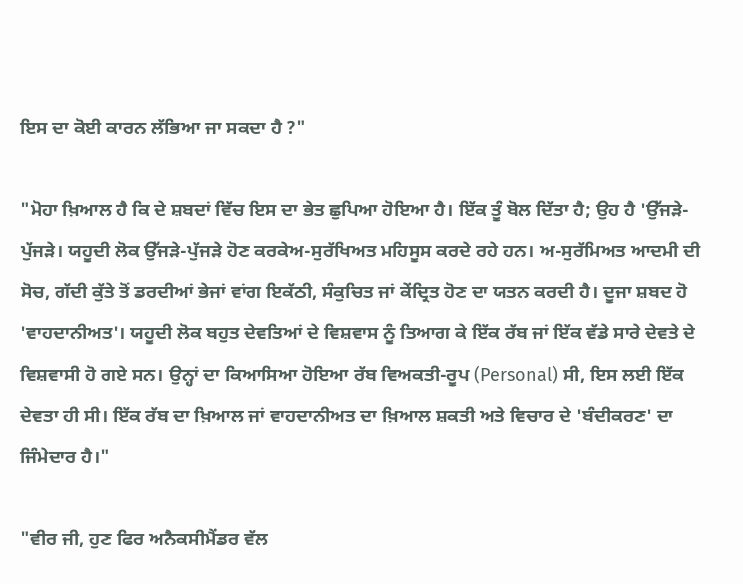ਇਸ ਦਾ ਕੋਈ ਕਾਰਨ ਲੱਭਿਆ ਜਾ ਸਕਦਾ ਹੈ ?"

"ਮੋਹਾ ਖ਼ਿਆਲ ਹੈ ਕਿ ਦੇ ਸ਼ਬਦਾਂ ਵਿੱਚ ਇਸ ਦਾ ਭੇਤ ਛੁਪਿਆ ਹੋਇਆ ਹੈ। ਇੱਕ ਤੂੰ ਬੋਲ ਦਿੱਤਾ ਹੈ; ਉਹ ਹੈ 'ਉੱਜੜੇ-ਪੁੱਜੜੇ। ਯਹੂਦੀ ਲੋਕ ਉੱਜੜੇ-ਪੁੱਜੜੇ ਹੋਣ ਕਰਕੇਅ-ਸੁਰੱਖਿਅਤ ਮਹਿਸੂਸ ਕਰਦੇ ਰਹੇ ਹਨ। ਅ-ਸੁਰੱਮਿਅਤ ਆਦਮੀ ਦੀ ਸੋਚ, ਗੱਦੀ ਕੁੱਤੇ ਤੋਂ ਡਰਦੀਆਂ ਭੇਜਾਂ ਵਾਂਗ ਇਕੱਠੀ, ਸੰਕੁਚਿਤ ਜਾਂ ਕੇਂਦ੍ਰਿਤ ਹੋਣ ਦਾ ਯਤਨ ਕਰਦੀ ਹੈ। ਦੂਜਾ ਸ਼ਬਦ ਹੋ 'ਵਾਹਦਾਨੀਅਤ'। ਯਹੂਦੀ ਲੋਕ ਬਹੁਤ ਦੇਵਤਿਆਂ ਦੇ ਵਿਸ਼ਵਾਸ ਨੂੰ ਤਿਆਗ ਕੇ ਇੱਕ ਰੱਬ ਜਾਂ ਇੱਕ ਵੱਡੇ ਸਾਰੇ ਦੇਵਤੇ ਦੇ ਵਿਸ਼ਵਾਸੀ ਹੋ ਗਏ ਸਨ। ਉਨ੍ਹਾਂ ਦਾ ਕਿਆਸਿਆ ਹੋਇਆ ਰੱਬ ਵਿਅਕਤੀ-ਰੂਪ (Personal) ਸੀ, ਇਸ ਲਈ ਇੱਕ ਦੇਵਤਾ ਹੀ ਸੀ। ਇੱਕ ਰੱਬ ਦਾ ਖ਼ਿਆਲ ਜਾਂ ਵਾਹਦਾਨੀਅਤ ਦਾ ਖ਼ਿਆਲ ਸ਼ਕਤੀ ਅਤੇ ਵਿਚਾਰ ਦੇ 'ਬੰਦੀਕਰਣ' ਦਾ ਜਿੰਮੇਦਾਰ ਹੈ।"

"ਵੀਰ ਜੀ, ਹੁਣ ਫਿਰ ਅਨੈਕਸੀਮੈਂਡਰ ਵੱਲ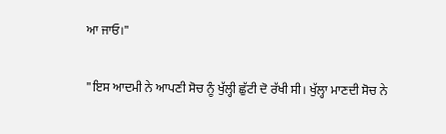ਆ ਜਾਓ।"

"ਇਸ ਆਦਮੀ ਨੇ ਆਪਣੀ ਸੋਚ ਨੂੰ ਖੁੱਲ੍ਹੀ ਛੁੱਟੀ ਦੋ ਰੱਖੀ ਸੀ। ਖੁੱਲ੍ਹਾ ਮਾਣਦੀ ਸੋਚ ਨੇ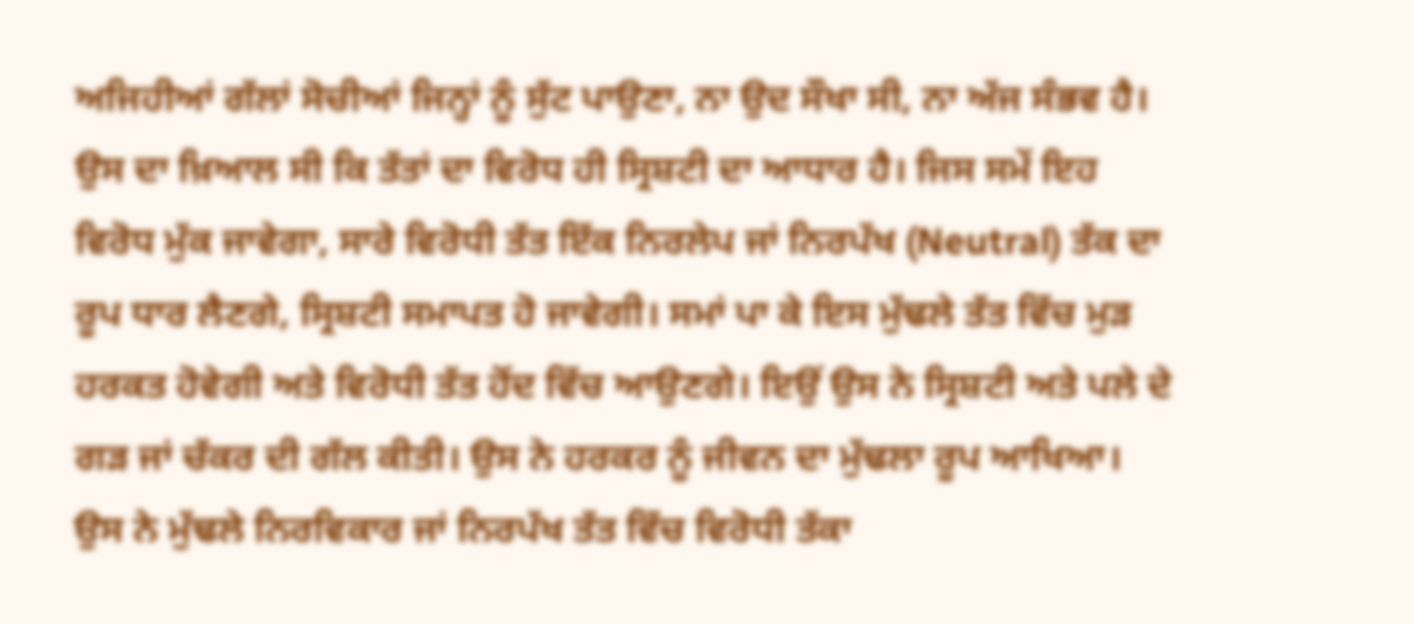ਅਜਿਹੀਆਂ ਗੱਲਾਂ ਸੋਚੀਆਂ ਜਿਨ੍ਹਾਂ ਨੂੰ ਸੁੱਟ ਪਾਉਣਾ, ਨਾ ਉਦ ਸੌਖਾ ਸੀ, ਨਾ ਅੱਜ ਸੰਭਵ ਹੈ। ਉਸ ਦਾ ਖ਼ਿਆਲ ਸੀ ਕਿ ਤੱਤਾਂ ਦਾ ਵਿਰੋਧ ਹੀ ਸ੍ਰਿਸ਼ਟੀ ਦਾ ਆਧਾਰ ਹੈ। ਜਿਸ ਸਮੇਂ ਇਹ ਵਿਰੋਧ ਮੁੱਕ ਜਾਵੇਗਾ, ਸਾਰੇ ਵਿਰੋਧੀ ਤੱਤ ਇੱਕ ਨਿਰਲੇਪ ਜਾਂ ਨਿਰਪੱਖ (Neutral) ਤੱਕ ਦਾ ਰੂਪ ਧਾਰ ਲੈਣਗੇ, ਸ੍ਰਿਸ਼ਟੀ ਸਮਾਪਤ ਹੋ ਜਾਵੇਗੀ। ਸਮਾਂ ਪਾ ਕੇ ਇਸ ਮੁੱਢਲੇ ਤੱਤ ਵਿੱਚ ਮੁੜ ਹਰਕਤ ਹੋਵੇਗੀ ਅਤੇ ਵਿਰੋਧੀ ਤੱਤ ਹੋਂਦ ਵਿੱਚ ਆਉਣਗੇ। ਇਉਂ ਉਸ ਨੇ ਸ੍ਰਿਸ਼ਟੀ ਅਤੇ ਪਲੇ ਦੇ ਗੜ ਜਾਂ ਚੱਕਰ ਦੀ ਗੱਲ ਕੀਤੀ। ਉਸ ਨੇ ਹਰਕਰ ਨੂੰ ਜੀਵਨ ਦਾ ਮੁੱਢਲਾ ਰੂਪ ਆਖਿਆ। ਉਸ ਨੇ ਮੁੱਢਲੇ ਨਿਰਵਿਕਾਰ ਜਾਂ ਨਿਰਪੱਖ ਤੱਤ ਵਿੱਚ ਵਿਰੋਧੀ ਤੱਕਾ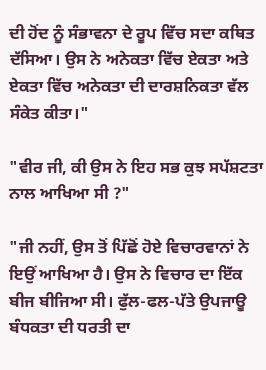ਦੀ ਹੋਂਦ ਨੂੰ ਸੰਭਾਵਨਾ ਦੇ ਰੂਪ ਵਿੱਚ ਸਦਾ ਕਥਿਤ ਦੱਸਿਆ। ਉਸ ਨੇ ਅਨੇਕਤਾ ਵਿੱਚ ਏਕਤਾ ਅਤੇ ਏਕਤਾ ਵਿੱਚ ਅਨੇਕਤਾ ਦੀ ਦਾਰਸ਼ਨਿਕਤਾ ਵੱਲ ਸੰਕੇਤ ਕੀਤਾ।"

"ਵੀਰ ਜੀ, ਕੀ ਉਸ ਨੇ ਇਹ ਸਭ ਕੁਝ ਸਪੱਸ਼ਟਤਾ ਨਾਲ ਆਖਿਆ ਸੀ ?"

"ਜੀ ਨਹੀਂ, ਉਸ ਤੋਂ ਪਿੱਛੋਂ ਹੋਏ ਵਿਚਾਰਵਾਨਾਂ ਨੇ ਇਉਂ ਆਖਿਆ ਹੈ। ਉਸ ਨੇ ਵਿਚਾਰ ਦਾ ਇੱਕ ਬੀਜ ਬੀਜਿਆ ਸੀ। ਫੁੱਲ-ਫਲ-ਪੱਤੇ ਉਪਜਾਊ ਬੰਧਕਤਾ ਦੀ ਧਰਤੀ ਦਾ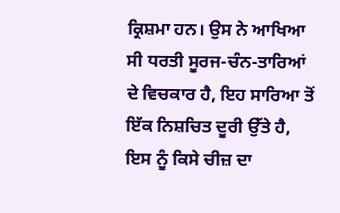ਕ੍ਰਿਸ਼ਮਾ ਹਨ। ਉਸ ਨੇ ਆਖਿਆ ਸੀ ਧਰਤੀ ਸੂਰਜ-ਚੰਨ-ਤਾਰਿਆਂ ਦੇ ਵਿਚਕਾਰ ਹੈ, ਇਹ ਸਾਰਿਆ ਤੋਂ ਇੱਕ ਨਿਸ਼ਚਿਤ ਦੂਰੀ ਉੱਤੇ ਹੈ, ਇਸ ਨੂੰ ਕਿਸੇ ਚੀਜ਼ ਦਾ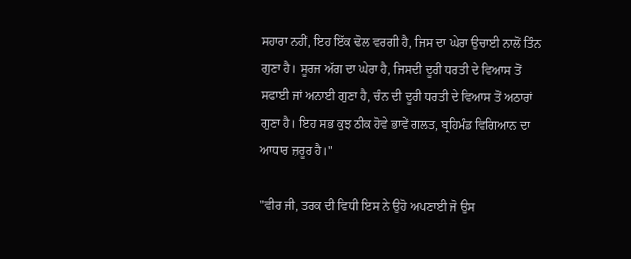ਸਹਾਰਾ ਨਹੀਂ, ਇਹ ਇੱਕ ਢੋਲ ਵਰਗੀ ਹੈ, ਜਿਸ ਦਾ ਘੇਰਾ ਉਚਾਈ ਨਾਲੋਂ ਤਿੰਨ ਗੁਣਾ ਹੈ। ਸੂਰਜ ਅੱਗ ਦਾ ਘੇਰਾ ਹੈ, ਜਿਸਦੀ ਦੂਰੀ ਧਰਤੀ ਦੇ ਵਿਆਸ ਤੋਂ ਸਫਾਈ ਜਾਂ ਅਨਾਈ ਗੁਣਾ ਹੈ, ਚੰਨ ਦੀ ਦੂਰੀ ਧਰਤੀ ਦੇ ਵਿਆਸ ਤੋਂ ਅਠਾਰਾਂ ਗੁਣਾ ਹੈ। ਇਹ ਸਭ ਕੁਝ ਠੀਕ ਹੋਵੇ ਭਾਵੇਂ ਗਲਤ, ਬ੍ਰਹਿਮੰਡ ਵਿਗਿਆਨ ਦਾ ਆਧਾਰ ਜ਼ਰੂਰ ਹੈ।"

"ਵੀਰ ਜੀ, ਤਰਕ ਦੀ ਵਿਧੀ ਇਸ ਨੇ ਉਹੋ ਅਪਣਾਈ ਜੋ ਉਸ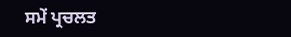ਸਮੇਂ ਪ੍ਰਚਲਤ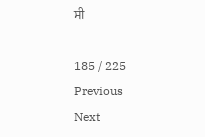ਸੀ

185 / 225
Previous
Next